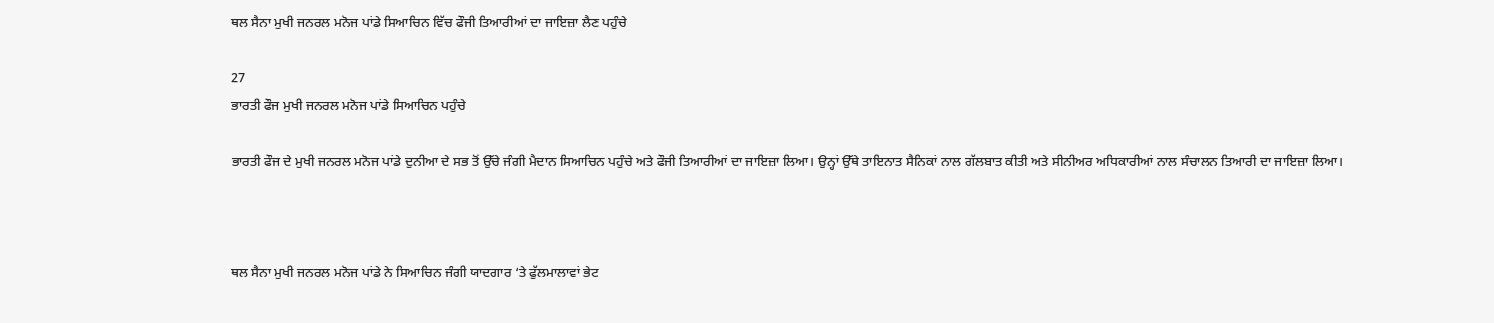ਥਲ ਸੈਨਾ ਮੁਖੀ ਜਨਰਲ ਮਨੋਜ ਪਾਂਡੇ ਸਿਆਚਿਨ ਵਿੱਚ ਫੌਜੀ ਤਿਆਰੀਆਂ ਦਾ ਜਾਇਜ਼ਾ ਲੈਣ ਪਹੁੰਚੇ

27
ਭਾਰਤੀ ਫੌਜ ਮੁਖੀ ਜਨਰਲ ਮਨੋਜ ਪਾਂਡੇ ਸਿਆਚਿਨ ਪਹੁੰਚੇ

ਭਾਰਤੀ ਫੌਜ ਦੇ ਮੁਖੀ ਜਨਰਲ ਮਨੋਜ ਪਾਂਡੇ ਦੁਨੀਆ ਦੇ ਸਭ ਤੋਂ ਉੱਚੇ ਜੰਗੀ ਮੈਦਾਨ ਸਿਆਚਿਨ ਪਹੁੰਚੇ ਅਤੇ ਫੌਜੀ ਤਿਆਰੀਆਂ ਦਾ ਜਾਇਜ਼ਾ ਲਿਆ। ਉਨ੍ਹਾਂ ਉੱਥੇ ਤਾਇਨਾਤ ਸੈਨਿਕਾਂ ਨਾਲ ਗੱਲਬਾਤ ਕੀਤੀ ਅਤੇ ਸੀਨੀਅਰ ਅਧਿਕਾਰੀਆਂ ਨਾਲ ਸੰਚਾਲਨ ਤਿਆਰੀ ਦਾ ਜਾਇਜ਼ਾ ਲਿਆ।



ਥਲ ਸੈਨਾ ਮੁਖੀ ਜਨਰਲ ਮਨੋਜ ਪਾਂਡੇ ਨੇ ਸਿਆਚਿਨ ਜੰਗੀ ਯਾਦਗਾਰ ‘ਤੇ ਫੁੱਲਮਾਲਾਵਾਂ ਭੇਟ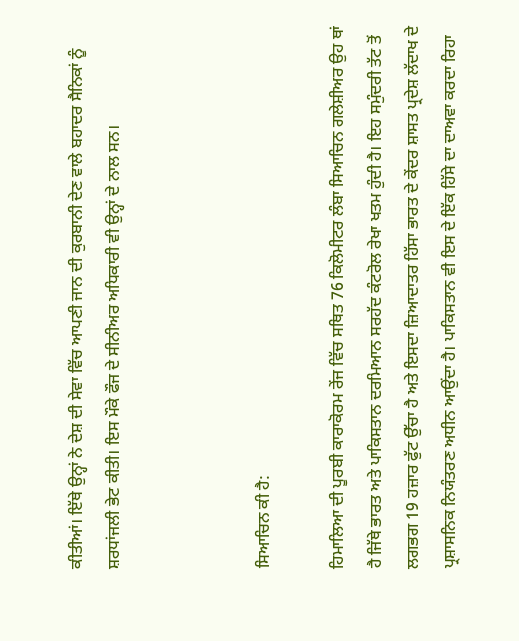ਕੀਤੀਆਂ। ਇੱਥੇ ਉਨ੍ਹਾਂ ਨੇ ਦੇਸ਼ ਦੀ ਸੇਵਾ ਵਿੱਚ ਆਪਣੀ ਜਾਨ ਦੀ ਕੁਰਬਾਨੀ ਦੇਣ ਵਾਲੇ ਬਹਾਦਰ ਸੈਨਿਕਾਂ ਨੂੰ ਸ਼ਰਧਾਂਜਲੀ ਭੇਟ ਕੀਤੀ। ਇਸ ਮੌਕੇ ਫੌਜ ਦੇ ਸੀਨੀਅਰ ਅਧਿਕਾਰੀ ਵੀ ਉਨ੍ਹਾਂ ਦੇ ਨਾਲ ਸਨ।



ਸਿਆਚਿਨ ਕੀ ਹੈ:

ਹਿਮਾਲਿਆ ਦੀ ਪੂਰਬੀ ਕਾਰਾਕੋਰਮ ਰੇਂਜ ਵਿੱਚ ਸਥਿਤ 76 ਕਿਲੋਮੀਟਰ ਲੰਬਾ ਸਿਆਚਿਨ ਗਲੇਸ਼ੀਅਰ ਉਹ ਥਾਂ ਹੈ ਜਿੱਥੇ ਭਾਰਤ ਅਤੇ ਪਾਕਿਸਤਾਨ ਦਰਮਿਆਨ ਸਰਹੱਦ ਕੰਟਰੋਲ ਰੇਖਾ ਖਤਮ ਹੁੰਦੀ ਹੈ। ਇਹ ਸਮੁੰਦਰੀ ਤੱਟ ਤੋਂ ਲਗਭਗ 19 ਹਜ਼ਾਰ ਫੁੱਟ ਉੱਚਾ ਹੈ ਅਤੇ ਇਸਦਾ ਜ਼ਿਆਦਾਤਰ ਹਿੱਸਾ ਭਾਰਤ ਦੇ ਕੇਂਦਰ ਸ਼ਾਸਤ ਪ੍ਰਦੇਸ਼ ਲੱਦਾਖ ਦੇ ਪ੍ਰਸ਼ਾਸਨਿਕ ਨਿਯੰਤਰਣ ਅਧੀਨ ਆਉਂਦਾ ਹੈ। ਪਾਕਿਸਤਾਨ ਵੀ ਇਸ ਦੇ ਇੱਕ ਹਿੱਸੇ ਦਾ ਦਾਅਵਾ ਕਰਦਾ ਰਿਹਾ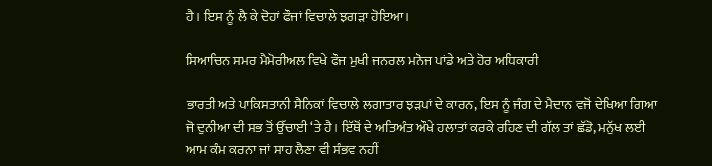ਹੈ। ਇਸ ਨੂੰ ਲੈ ਕੇ ਦੋਹਾਂ ਫੌਜਾਂ ਵਿਚਾਲੇ ਝਗੜਾ ਹੋਇਆ।

ਸਿਆਚਿਨ ਸਮਰ ਮੈਮੋਰੀਅਲ ਵਿਖੇ ਫੌਜ ਮੁਖੀ ਜਨਰਲ ਮਨੋਜ ਪਾਂਡੇ ਅਤੇ ਹੋਰ ਅਧਿਕਾਰੀ

ਭਾਰਤੀ ਅਤੇ ਪਾਕਿਸਤਾਨੀ ਸੈਨਿਕਾਂ ਵਿਚਾਲੇ ਲਗਾਤਾਰ ਝੜਪਾਂ ਦੇ ਕਾਰਨ, ਇਸ ਨੂੰ ਜੰਗ ਦੇ ਮੈਦਾਨ ਵਜੋਂ ਦੇਖਿਆ ਗਿਆ ਜੋ ਦੁਨੀਆ ਦੀ ਸਭ ਤੋਂ ਉੱਚਾਈ ‘ਤੇ ਹੈ। ਇੱਥੋਂ ਦੇ ਅਤਿਅੰਤ ਔਖੇ ਹਲਾਤਾਂ ਕਰਕੇ ਰਹਿਣ ਦੀ ਗੱਲ ਤਾਂ ਛੱਡੋ, ਮਨੁੱਖ ਲਈ ਆਮ ਕੰਮ ਕਰਨਾ ਜਾਂ ਸਾਹ ਲੈਣਾ ਵੀ ਸੰਭਵ ਨਹੀਂ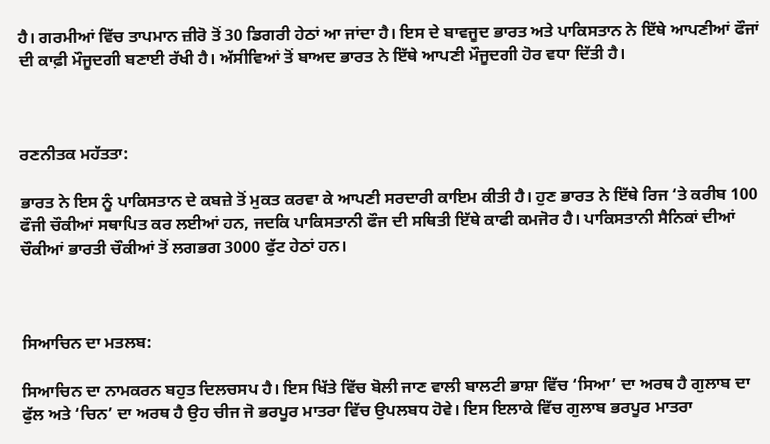ਹੈ। ਗਰਮੀਆਂ ਵਿੱਚ ਤਾਪਮਾਨ ਜ਼ੀਰੋ ਤੋਂ 30 ਡਿਗਰੀ ਹੇਠਾਂ ਆ ਜਾਂਦਾ ਹੈ। ਇਸ ਦੇ ਬਾਵਜੂਦ ਭਾਰਤ ਅਤੇ ਪਾਕਿਸਤਾਨ ਨੇ ਇੱਥੇ ਆਪਣੀਆਂ ਫੌਜਾਂ ਦੀ ਕਾਫ਼ੀ ਮੌਜੂਦਗੀ ਬਣਾਈ ਰੱਖੀ ਹੈ। ਅੱਸੀਵਿਆਂ ਤੋਂ ਬਾਅਦ ਭਾਰਤ ਨੇ ਇੱਥੇ ਆਪਣੀ ਮੌਜੂਦਗੀ ਹੋਰ ਵਧਾ ਦਿੱਤੀ ਹੈ।



ਰਣਨੀਤਕ ਮਹੱਤਤਾ:

ਭਾਰਤ ਨੇ ਇਸ ਨੂੰ ਪਾਕਿਸਤਾਨ ਦੇ ਕਬਜ਼ੇ ਤੋਂ ਮੁਕਤ ਕਰਵਾ ਕੇ ਆਪਣੀ ਸਰਦਾਰੀ ਕਾਇਮ ਕੀਤੀ ਹੈ। ਹੁਣ ਭਾਰਤ ਨੇ ਇੱਥੇ ਰਿਜ ‘ਤੇ ਕਰੀਬ 100 ਫੌਜੀ ਚੌਕੀਆਂ ਸਥਾਪਿਤ ਕਰ ਲਈਆਂ ਹਨ, ਜਦਕਿ ਪਾਕਿਸਤਾਨੀ ਫੌਜ ਦੀ ਸਥਿਤੀ ਇੱਥੇ ਕਾਫੀ ਕਮਜੋਰ ਹੈ। ਪਾਕਿਸਤਾਨੀ ਸੈਨਿਕਾਂ ਦੀਆਂ ਚੌਕੀਆਂ ਭਾਰਤੀ ਚੌਕੀਆਂ ਤੋਂ ਲਗਭਗ 3000 ਫੁੱਟ ਹੇਠਾਂ ਹਨ।



ਸਿਆਚਿਨ ਦਾ ਮਤਲਬ:

ਸਿਆਚਿਨ ਦਾ ਨਾਮਕਰਨ ਬਹੁਤ ਦਿਲਚਸਪ ਹੈ। ਇਸ ਖਿੱਤੇ ਵਿੱਚ ਬੋਲੀ ਜਾਣ ਵਾਲੀ ਬਾਲਟੀ ਭਾਸ਼ਾ ਵਿੱਚ ‘ਸਿਆ’ ਦਾ ਅਰਥ ਹੈ ਗੁਲਾਬ ਦਾ ਫੁੱਲ ਅਤੇ ‘ਚਿਨ’ ਦਾ ਅਰਥ ਹੈ ਉਹ ਚੀਜ ਜੋ ਭਰਪੂਰ ਮਾਤਰਾ ਵਿੱਚ ਉਪਲਬਧ ਹੋਵੇ। ਇਸ ਇਲਾਕੇ ਵਿੱਚ ਗੁਲਾਬ ਭਰਪੂਰ ਮਾਤਰਾ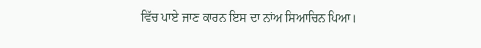ਵਿੱਚ ਪਾਏ ਜਾਣ ਕਾਰਨ ਇਸ ਦਾ ਨਾਂਅ ਸਿਆਚਿਨ ਪਿਆ।